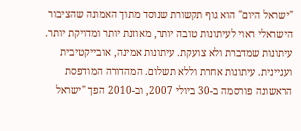"ישראל היום" הוא גוף תקשורת שנוסד מתוך האמונה שהציבור הישראלי ראוי לעיתונות טובה יותר, מאוזנת יותר ומדויקת יותר. עיתונות שמדברת ולא צועקת. עיתונות אמינה, אובייקטיבית ועניינית. עיתונות אחרת וללא תשלום. המהדורה המודפסת הראשונה פורסמה ב-30 ביולי 2007, וב-2010 הפך "ישראל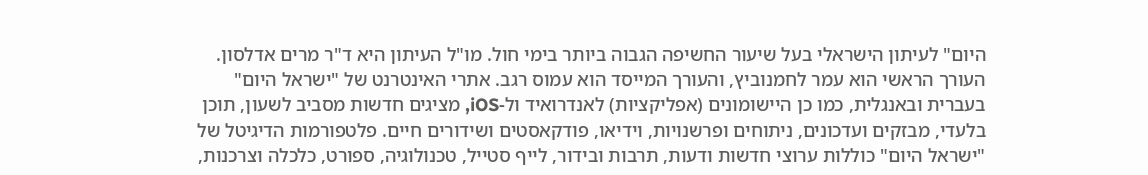היום" לעיתון הישראלי בעל שיעור החשיפה הגבוה ביותר בימי חול. מו"ל העיתון היא ד"ר מרים אדלסון. העורך הראשי הוא עמר לחמנוביץ, והעורך המייסד הוא עמוס רגב. אתרי האינטרנט של "ישראל היום" בעברית ובאנגלית, כמו כן היישומונים (אפליקציות) לאנדרואיד ול-iOS, מציגים חדשות מסביב לשעון, תוכן בלעדי, מבזקים ועדכונים, ניתוחים ופרשנויות, וידיאו, פודקאסטים ושידורים חיים. פלטפורמות הדיגיטל של "ישראל היום" כוללות ערוצי חדשות ודעות, תרבות ובידור, לייף סטייל, טכנולוגיה, ספורט, כלכלה וצרכנות,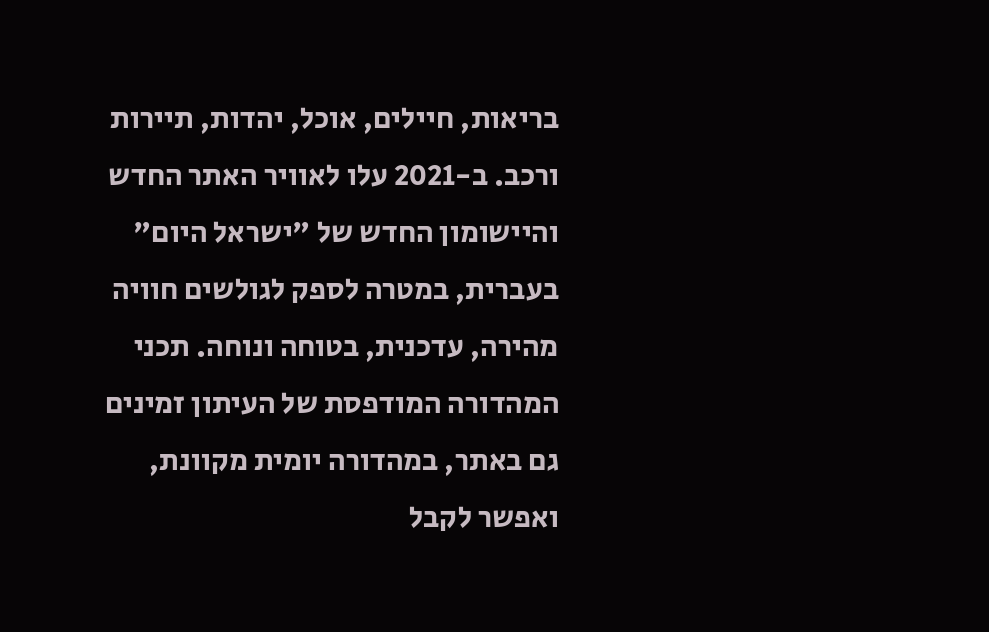בריאות, חיילים, אוכל, יהדות, תיירות ורכב. ב-2021 עלו לאוויר האתר החדש והיישומון החדש של "ישראל היום" בעברית, במטרה לספק לגולשים חוויה מהירה, עדכנית, בטוחה ונוחה. תכני המהדורה המודפסת של העיתון זמינים גם באתר, במהדורה יומית מקוונת, ואפשר לקבל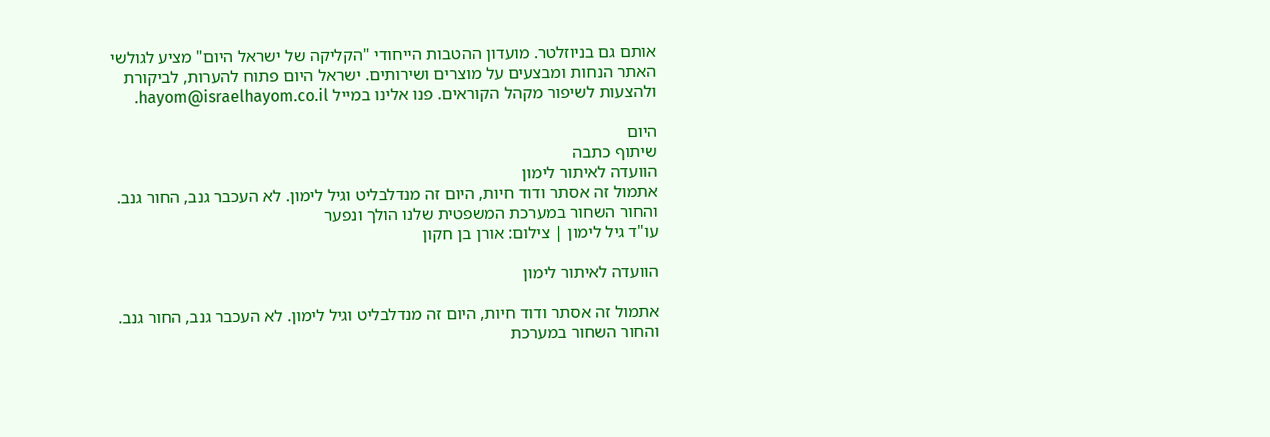אותם גם בניוזלטר. מועדון ההטבות הייחודי "הקליקה של ישראל היום" מציע לגולשי האתר הנחות ומבצעים על מוצרים ושירותים. ישראל היום פתוח להערות, לביקורת ולהצעות לשיפור מקהל הקוראים. פנו אלינו במייל hayom@israelhayom.co.il.

היום
שיתוף כתבה
הוועדה לאיתור לימון
אתמול זה אסתר ודוד חיות, היום זה מנדלבליט וגיל לימון. לא העכבר גנב, החור גנב. והחור השחור במערכת המשפטית שלנו הולך ונפער
עו"ד גיל לימון | צילום: אורן בן חקון

הוועדה לאיתור לימון

אתמול זה אסתר ודוד חיות, היום זה מנדלבליט וגיל לימון. לא העכבר גנב, החור גנב. והחור השחור במערכת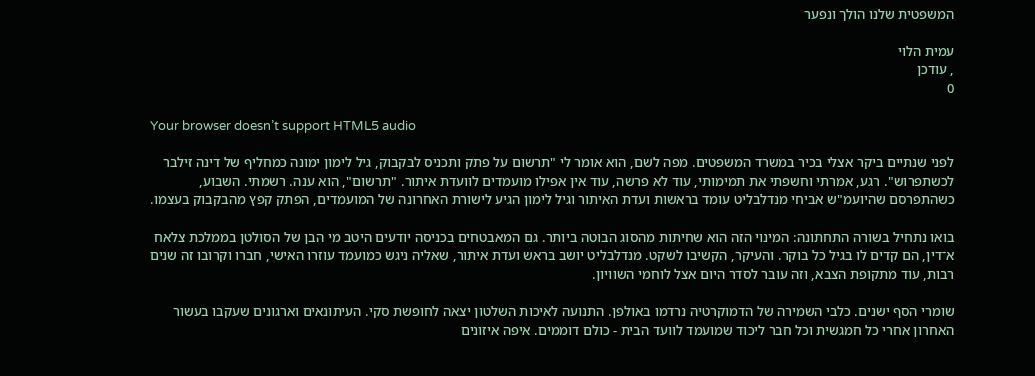המשפטית שלנו הולך ונפער

עמית הלוי
, עודכן
0

Your browser doesn’t support HTML5 audio

לפני שנתיים ביקר אצלי בכיר במשרד המשפטים. מפה לשם, הוא אומר לי "תרשום על פתק ותכניס לבקבוק, גיל לימון ימונה כמחליף של דינה זילבר לכשתפרוש". רגע, אמרתי וחשפתי את תמימותי, עוד לא פרשה, עוד אין אפילו מועמדים לוועדת איתור. "תרשום", הוא ענה. רשמתי. השבוע, כשהתפרסם שהיועמ"ש אביחי מנדלבליט עומד בראשות ועדת האיתור וגיל לימון הגיע לישורת האחרונה של המועמדים, הפתק קפץ מהבקבוק בעצמו.

בואו נתחיל בשורה התחתונה: המינוי הזה הוא שחיתות מהסוג הבוטה ביותר. גם המאבטחים בכניסה יודעים היטב מי הבן של הסולטן בממלכת צלאח א־דין, הם קדים לו בגיל כל בוקר. והעיקר, הקשיבו לשקט. מנדלבליט יושב בראש ועדת איתור, שאליה ניגש כמועמד עוזרו האישי, חברו וקרובו זה שנים רבות, עוד מתקופת הצבא, וזה עובר לסדר היום אצל לוחמי השוויון.

שומרי הסף ישנים. כלבי השמירה של הדמוקרטיה נרדמו באולפן. התנועה לאיכות השלטון יצאה לחופשת סקי. העיתונאים וארגונים שעקבו בעשור האחרון אחרי כל חמגשית וכל חבר ליכוד שמועמד לוועד הבית - כולם דוממים. איפה איזונים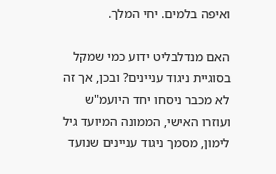ואיפה בלמים. יחי המלך.

האם מנדלבליט ידוע כמי שמקל בסוגיית ניגוד עניינים? ובכן, אך זה לא מכבר ניסחו יחד היועמ"ש ועוזרו האישי, הממונה המיועד גיל לימון, מסמך ניגוד עניינים שנועד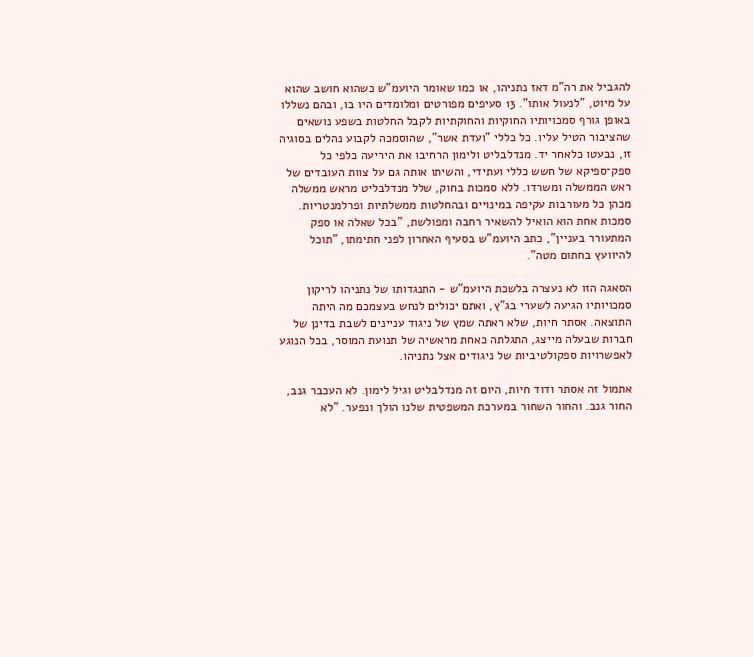להגביל את רה"מ דאז נתניהו, או כמו שאומר היועמ"ש כשהוא חושב שהוא על מיוט, "לנעול אותו". 13 סעיפים מפורטים ומלומדים היו בו, ובהם נשללו באופן גורף סמכויותיו החוקיות והחוקתיות לקבל החלטות בשפע נושאים שהציבור הטיל עליו. כל כללי "ועדת אשר", שהוסמכה לקבוע נהלים בסוגיה זו, נבעטו כלאחר יד. מנדלבליט ולימון הרחיבו את היריעה כלפי כל ספק־ספיקא של חשש כללי ועתידי, והשיתו אותה גם על צוות העובדים של ראש הממשלה ומשרדו. ללא סמכות בחוק, שלל מנדלבליט מראש ממשלה מכהן כל מעורבות עקיפה במינויים ובהחלטות ממשלתיות ופרלמנטריות. סמכות אחת הוא הואיל להשאיר רחבה ומפולשת, "בכל שאלה או ספק המתעורר בעניין", כתב היועמ"ש בסעיף האחרון לפני חתימתו, "תוכל להיוועץ בחתום מטה".

הסאגה הזו לא נעצרה בלשכת היועמ"ש - התנגדותו של נתניהו לריקון סמכויותיו הגיעה לשערי בג"ץ, ואתם יכולים לנחש בעצמכם מה היתה התוצאה. אסתר חיות, שלא ראתה שמץ של ניגוד עניינים לשבת בדינן של חברות שבעלה מייצג, התגלתה כאחת מראשיה של תנועת המוסר, בכל הנוגע לאפשרויות ספקולטיביות של ניגודים אצל נתניהו.

אתמול זה אסתר ודוד חיות, היום זה מנדלבליט וגיל לימון. לא העכבר גנב, החור גנב. והחור השחור במערכת המשפטית שלנו הולך ונפער. "לא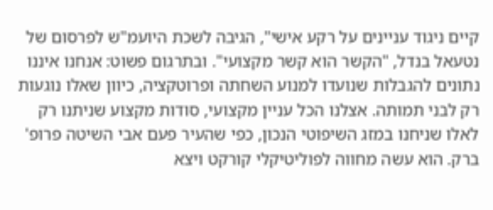קיים ניגוד עניינים על רקע אישי", הגיבה לשכת היועמ"ש לפרסום של נטעאל בנדל, "הקשר הוא קשר מקצועי". ובתרגום פשוט: אנחנו איננו נתונים להגבלות שנועדו למנוע השחתה ופרוטקציה, כיוון שאלו נוגעות רק לבני תמותה. אצלנו הכל עניין מקצועי, סודות מקצוע שניתנו רק לאלו שניחנו במזג השיפוטי הנכון, כפי שהעיר פעם אבי השיטה פרופ' ברק. הוא עשה מחווה לפוליטיקלי קורקט ויצא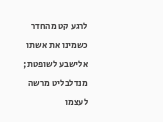לרגע קט מהחדר כשמינו את אשתו אלישבע לשופטת; מנדלבליט מרשה לעצמו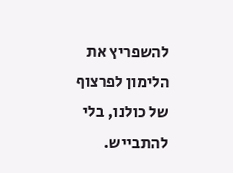להשפריץ את הלימון לפרצוף של כולנו, בלי להתבייש.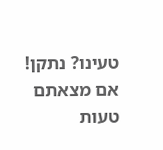טעינו? נתקן! אם מצאתם טעות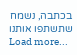בכתבה, נשמח שתשתפו אותנו
Load more...